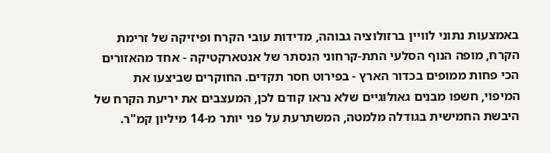באמצעות נתוני לוויין ברזולוציה גבוהה, מדידות עובי הקרח ופיזיקה של זרימת הקרח, מופה הנוף הסלעי התת-קרחוני הנסתר של אנטארקטיקה - אחד מהאזורים הכי פחות ממופים בכדור הארץ - בפירוט חסר תקדים. החוקרים שביצעו את המיפוי, חשפו מבנים גאולוגיים שלא נראו קודם לכן, המעצבים את יריעת הקרח של היבשת החמישית בגודלה מלמטה, המשתרעת על פני יותר מ-14 מיליון קמ"ר.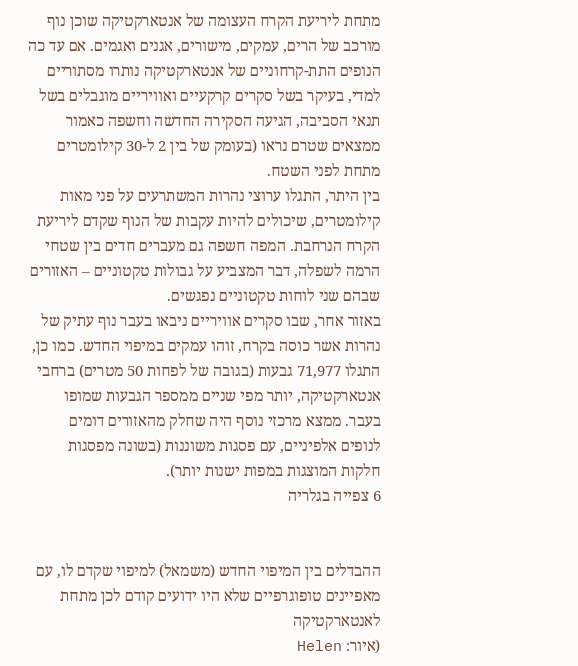מתחת ליריעת הקרח העצומה של אנטארקטיקה שוכן נוף מורכב של הרים, עמקים, מישורים, אגנים ואגמים. אם עד כה הנופים התת-קרחוניים של אנטארקטיקה נותרו מסתוריים למדי, בעיקר בשל סקרים קרקעיים ואוויריים מוגבלים בשל תנאי הסביבה, הגיעה הסקירה החדשה וחשפה כאמור ממצאים שטרם נראו (בעומק של בין 2 ל-30 קילומטרים מתחת לפני השטח.
בין היתר, התגלו ערוצי נהרות המשתרעים על פני מאות קילומטרים, שיכולים להיות עקבות של הנוף שקדם ליריעת הקרח הנרחבת. המפה חשפה גם מעברים חדים בין שטחי הרמה לשפלה, דבר המצביע על גבולות טקטוניים – האזורים שבהם שני לוחות טקטוניים נפגשים.
באזור אחר, שבו סקרים אוויריים ניבאו בעבר נוף עתיק של נהרות אשר כוסה בקרח, זוהו עמקים במיפוי החדש. כמו כן, התגלו 71,977 גבעות (בגובה של לפחות 50 מטרים) ברחבי אנטארקטיקה, יותר מפי שניים ממספר הגבעות שמופו בעבר. ממצא מרכזי נוסף היה שחלק מהאזורים דומים לנופים אלפיניים, עם פסגות משוננות (בשונה מפסגות חלקות המוצגות במפות ישנות יותר).
6 צפייה בגלריה


ההבדלים בין המיפוי החדש (משמאל) למיפוי שקדם לו, עם מאפיינים טופוגרפיים שלא היו ידועים קודם לכן מתחת לאנטארקטיקה
(איור: Helen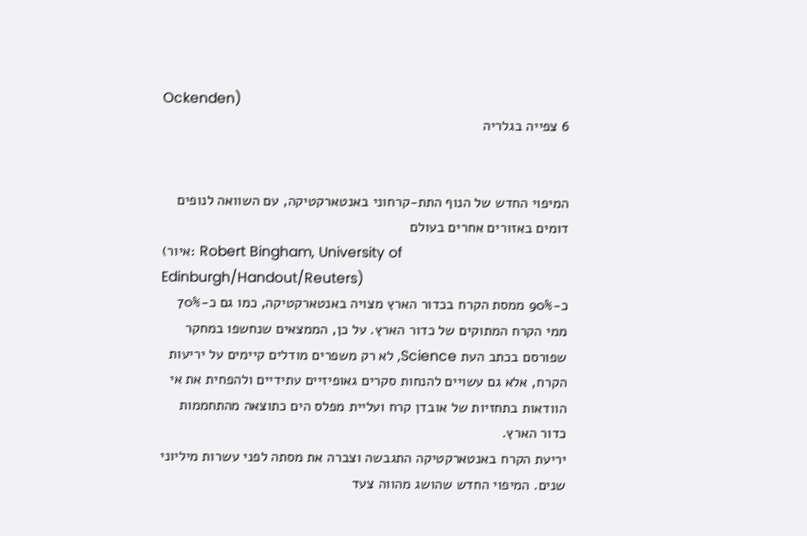Ockenden)
6 צפייה בגלריה


המיפוי החדש של הנוף התת-קרחוני באנטארקטיקה, עם השוואה לנופים דומים באזורים אחרים בעולם
(איור: Robert Bingham, University of Edinburgh/Handout/Reuters)
כ-90% ממסת הקרח בכדור הארץ מצויה באנטארקטיקה, כמו גם כ-70% ממי הקרח המתוקים של כדור הארץ. על כן, הממצאים שנחשפו במחקר שפורסם בכתב העת Science, לא רק משפרים מודלים קיימים על יריעות הקרח, אלא גם עשויים להנחות סקרים גאופיזיים עתידיים ולהפחית את אי הוודאות בתחזיות של אובדן קרח ועליית מפלס הים כתוצאה מהתחממות כדור הארץ.
יריעת הקרח באנטארקטיקה התגבשה וצברה את מסתה לפני עשרות מיליוני שנים. המיפוי החדש שהושג מהווה צעד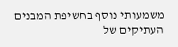משמעותי נוסף בחשיפת המבנים העתיקים של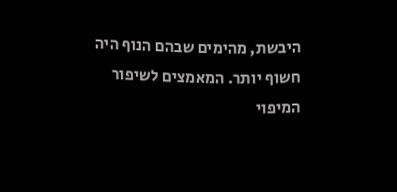היבשת, מהימים שבהם הנוף היה חשוף יותר. המאמצים לשיפור המיפוי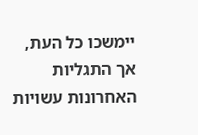יימשכו כל העת, אך התגליות האחרונות עשויות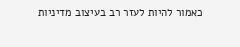כאמור להיות לעזר רב בעיצוב מדיניות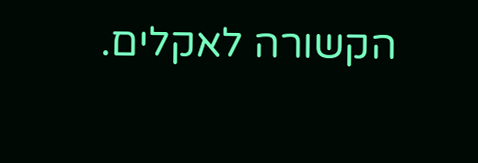הקשורה לאקלים.